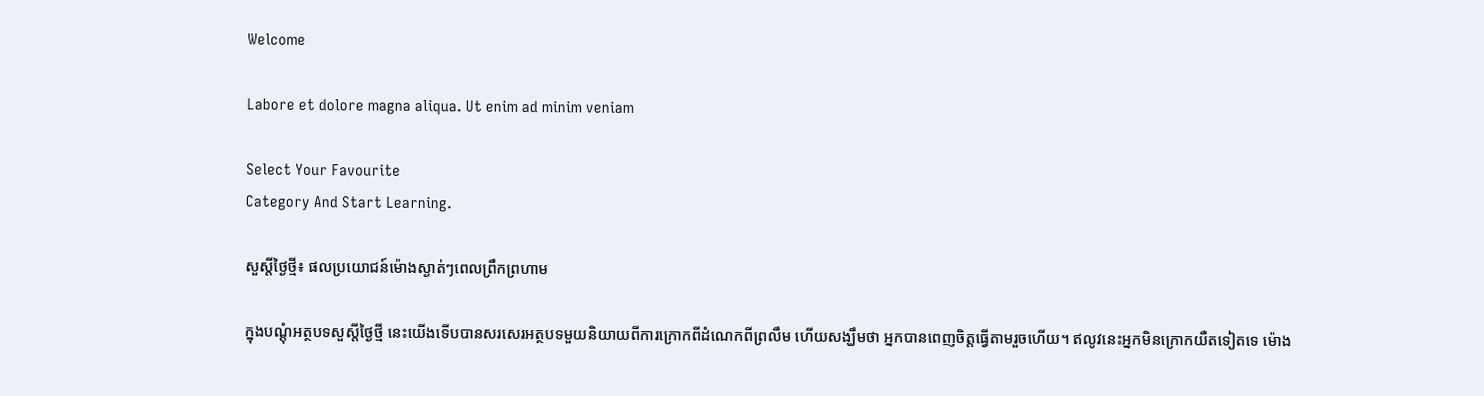Welcome

Labore et dolore magna aliqua. Ut enim ad minim veniam

Select Your Favourite
Category And Start Learning.

សួស្តីថ្ងៃថ្មី៖ ផលប្រយោជន៍ម៉ោងស្ងាត់ៗពេលព្រឹកព្រហាម

ក្នុងបណ្តុំអត្ថបទសួស្តីថ្ងៃថ្មី នេះយើងទើបបានសរសេរអត្ថបទមួយនិយាយពីការក្រោកពីដំណេកពីព្រលឹម ហើយសង្ឃឹមថា អ្នកបានពេញចិត្តធ្វើតាមរួចហើយ។ ឥលូវនេះអ្នកមិនក្រោកយឺតទៀតទេ ម៉ោង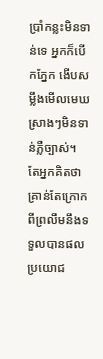ប្រាំកន្លះមិនទាន់ទេ អ្នកក៏បើកភ្នែក ងើបសម្លឹងមើលមេឃស្រាងៗមិនទាន់ភ្លឺច្បាស់។ តែអ្នកគិតថាគ្រាន់តែក្រោកពីព្រលឹមនឹងទទួលបានផលប្រយោជ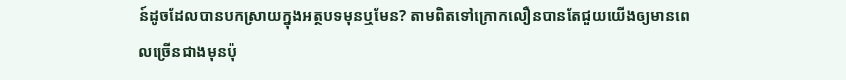ន៍ដូចដែលបានបកស្រាយក្នុងអត្ថបទមុនឬមែន? តាមពិតទៅក្រោកលឿនបានតែជួយយើងឲ្យមានពេលច្រើនជាងមុនប៉ុ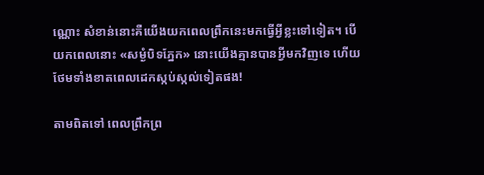ណ្ណោះ សំខាន់នោះគឺយើងយកពេលព្រឹកនេះមកធ្វើអ្វីខ្លះទៅទៀត។ បើយកពេលនោះ «សម្ងំបិទភ្នែក» នោះយើងគ្មានបានអ្វីមកវិញទេ ហើយថែមទាំងខាតពេលដេកស្កប់ស្កល់ទៀតផង!

តាមពិតទៅ ពេលព្រឹកព្រ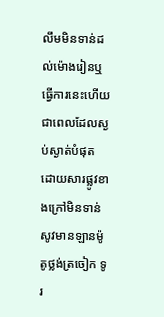លឹមមិនទាន់ដល់ម៉ោងរៀនឬធ្វើការនេះហើយ ជាពេលដែលស្ងប់ស្ងាត់បំផុត ដោយសារផ្លូវខាងក្រៅមិនទាន់សូវមានឡានម៉ូតូថ្លង់ត្រចៀក ទូរ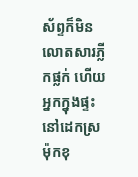ស័ព្ទក៏មិនលោតសារភ្លីកផ្លក់ ហើយអ្នកក្នុងផ្ទះនៅដេកស្រម៉ុកខុ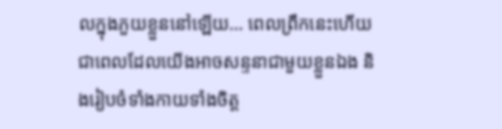លក្នុងភួយខ្លួននៅឡើយ… ពេលព្រឹកនេះហើយជាពេលដែលយើងអាចសន្ទនាជាមួយខ្លួនឯង និងរៀបចំទាំងកាយទាំងចិត្ត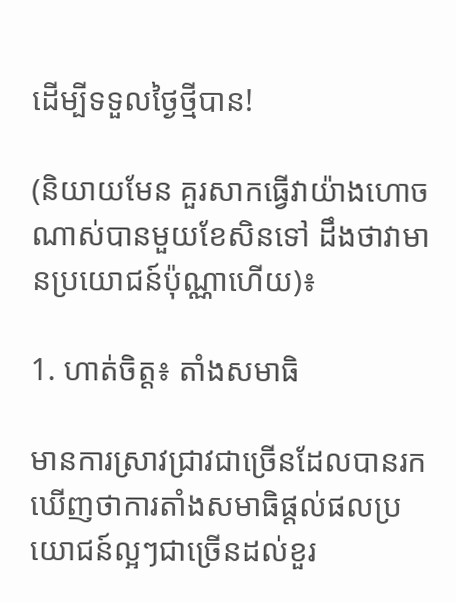ដើម្បីទទួលថ្ងៃថ្មីបាន!

(និយាយមែន គួរសាកធ្វើវាយ៉ាងហោចណាស់បានមួយខែសិនទៅ ដឹងថាវាមានប្រយោជន៍ប៉ុណ្ណាហើយ)៖

1. ហាត់ចិត្ត៖ តាំងសមាធិ

មានការស្រាវជ្រាវជាច្រើនដែលបានរកឃើញថាការតាំងសមាធិផ្តល់ផលប្រយោជន៍ល្អៗជាច្រើនដល់ខួរ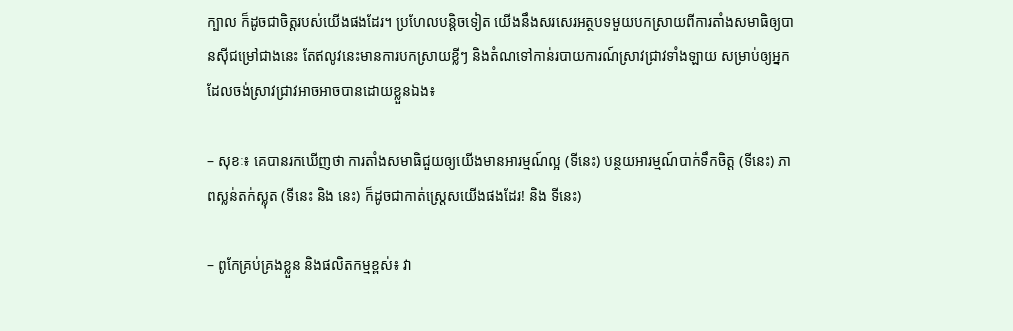ក្បាល ក៏ដូចជាចិត្តរបស់យើងផងដែរ។ ប្រហែលបន្តិចទៀត យើងនឹងសរសេរអត្ថបទមួយបកស្រាយពីការតាំងសមាធិឲ្យបានស៊ីជម្រៅជាងនេះ តែឥលូវនេះមានការបកស្រាយខ្លីៗ និងតំណទៅកាន់របាយការណ៍ស្រាវជ្រាវទាំងឡាយ សម្រាប់ឲ្យអ្នកដែលចង់ស្រាវជ្រាវអាចអាចបានដោយខ្លួនឯង៖

– សុខៈ៖ គេបានរកឃើញថា ការតាំងសមាធិជួយឲ្យយើងមានអារម្មណ៍ល្អ (ទីនេះ) បន្ថយអារម្មណ៍បាក់ទឹកចិត្ត (ទីនេះ) ភាពស្លន់តក់ស្លុត (ទីនេះ និង នេះ) ក៏ដូចជាកាត់ស្ត្រេសយើងផងដែរ! និង ទីនេះ)

– ពូកែគ្រប់គ្រងខ្លួន និងផលិតកម្មខ្ពស់៖ វា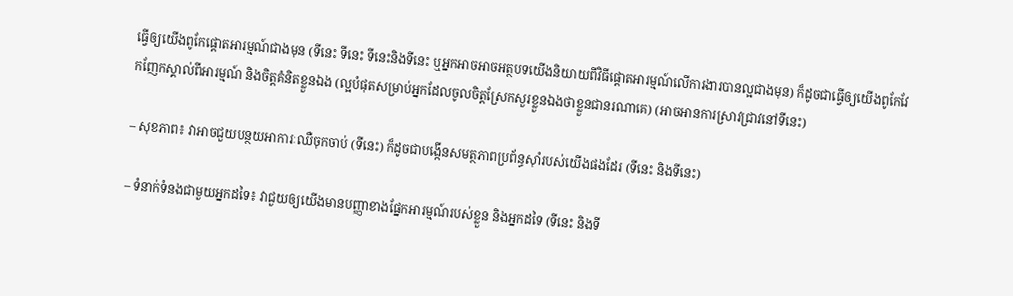ធ្វើឲ្យយើងពូកែផ្តោតអារម្មណ៍ជាងមុន (ទីនេះ ទីនេះ ទីនេះនិងទីនេះ ឬអ្នកអាចអាចអត្ថបទយើងនិយាយពីវិធីផ្តោតអារម្មណ៍លើការងារបានល្អជាងមុន) ក៏ដូចជាធ្វើឲ្យយើងពូកែវែកញែកស្គាល់ពីអារម្មណ៍ និងចិត្តគំនិតខ្លួនឯង (ល្អបំផុតសម្រាប់អ្នកដែលចូលចិត្តស្រែកសួរខ្លួនឯងថាខ្លួនជានរណាគេ) (អាចអានការស្រាវជ្រាវនៅទីនេះ)

– សុខភាព៖ វាអាចជួយបន្ថយអាការៈឈឺចុកចាប់ (ទីនេះ) ក៏ដូចជាបង្កើនសមត្ថភាពប្រព័ន្ធសុាំរបស់យើងផងដែរ (ទីនេះ និងទីនេះ)

– ទំនាក់ទំនងជាមួយអ្នកដទៃ៖ វាជួយឲ្យយើងមានបញ្ញាខាងផ្នែកអារម្មណ៍របស់ខ្លួន និងអ្នកដទៃ (ទីនេះ និងទី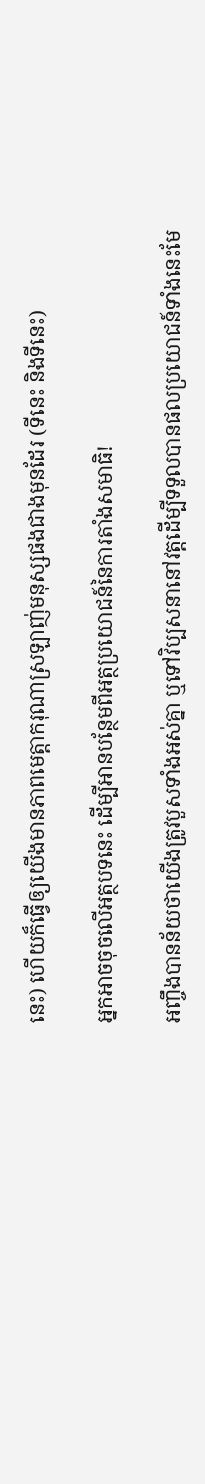នេះ) ហើយក៏ធ្វើឲ្យយើងមានភាពមេត្តាករុណាស្រឡាញ់មនុស្សផងជាងមុនដែរ (ទីនេះ និងទីនេះ)

អ្នកអាចចុចលើអត្ថបទនេះ ដើម្បីអានបន្ថែមពីអត្ថប្រយោជន៍នៃការតាំងសមាធិ!

អញ្ចឹងបានន័យថាយើងត្រូវបួសទាំងអស់គ្នា ឬទៅវិប្បសនានៅវត្តដើម្បីទទួលបានផលប្រយោជន៍ទាំងនេះមែ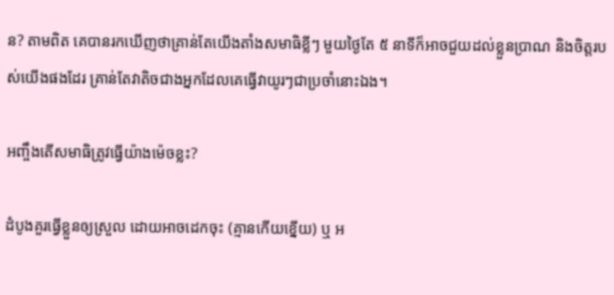ន? តាមពិត គេបានរកឃើញថាគ្រាន់តែយើងតាំងសមាធិខ្លីៗ មួយថ្ងៃតែ ៥ នាទីក៏អាចជួយដល់ខ្លួនប្រាណ និងចិត្តរបស់យើងផងដែរ គ្រាន់តែវាតិចជាងអ្នកដែលគេធ្វើវាយូរៗជាប្រចាំនោះឯង។

អញ្ចឹងតើសមាធិត្រូវធ្វើយ៉ាងម៉េចខ្លះ?

ដំបូងគួរធ្វើខ្លួនឲ្យស្រួល ដោយអាចដេកចុះ (គ្មានកើយខ្នើយ) ឬ អ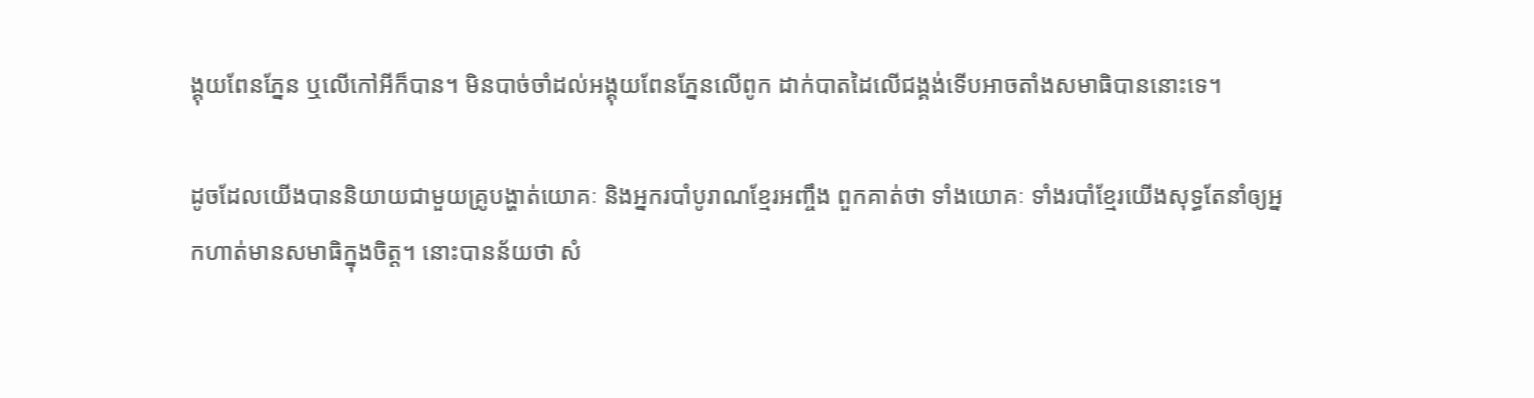ង្គុយពែនភ្នែន ឬលើកៅអីក៏បាន។ មិនបាច់ចាំដល់អង្គុយពែនភ្នែនលើពូក ដាក់បាតដៃលើជង្គង់ទើបអាចតាំងសមាធិបាននោះទេ។

ដូចដែលយើងបាននិយាយជាមួយគ្រូបង្ហាត់យោគៈ និងអ្នករបាំបូរាណខ្មែរអញ្ចឹង ពួកគាត់ថា ទាំងយោគៈ ទាំងរបាំខ្មែរយើងសុទ្ធតែនាំឲ្យអ្នកហាត់មានសមាធិក្នុងចិត្ត។ នោះបានន័យថា សំ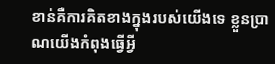ខាន់គឺការគិតខាងក្នុងរបស់យើងទេ ខ្លួនប្រាណយើងកំពុងធ្វើអ្វី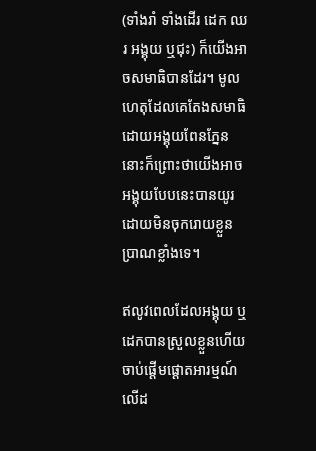(ទាំងរាំ ទាំងដើរ ដេក ឈរ អង្គុយ ឬជុះ) ក៏យើងអាចសមាធិបានដែរ។ មូលហេតុដែលគេតែងសមាធិដោយអង្គុយពែនភ្នែននោះក៏ព្រោះថាយើងអាចអង្គុយបែបនេះបានយូរដោយមិនចុករោយខ្លួនប្រាណខ្លាំងទេ។

ឥលូវពេលដែលអង្គុយ ឬដេកបានស្រួលខ្លួនហើយ ចាប់ផ្តើមផ្តោតអារម្មណ៍លើដ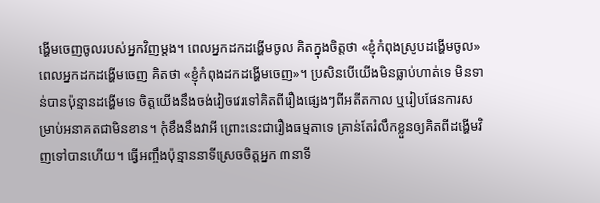ង្ហើមចេញចូលរបស់អ្នកវិញម្តង។ ពេលអ្នកដកដង្ហើមចូល គិតក្នុងចិត្តថា «ខ្ញុំកំពុងស្រូបដង្ហើមចូល» ពេលអ្នកដកដង្ហើមចេញ គិតថា «ខ្ញុំកំពុងដកដង្ហើមចេញ»។ ប្រសិនបើយើងមិនធ្លាប់ហាត់ទេ មិនទាន់បានប៉ុន្មានដង្ហើមទេ ចិត្តយើងនឹងចង់វៀចវេរទៅគិតពីរឿងផ្សេងៗពីអតីតកាល ឬរៀបផែនការសម្រាប់អនាគតជាមិនខាន។ កុំខឹងនឹងវាអី ព្រោះនេះជារឿងធម្មតាទេ គ្រាន់តែរំលឹកខ្លួនឲ្យគិតពីដង្ហើមវិញទៅបានហើយ។ ធ្វើអញ្ចឹងប៉ុន្មាននាទីស្រេចចិត្តអ្នក ៣នាទី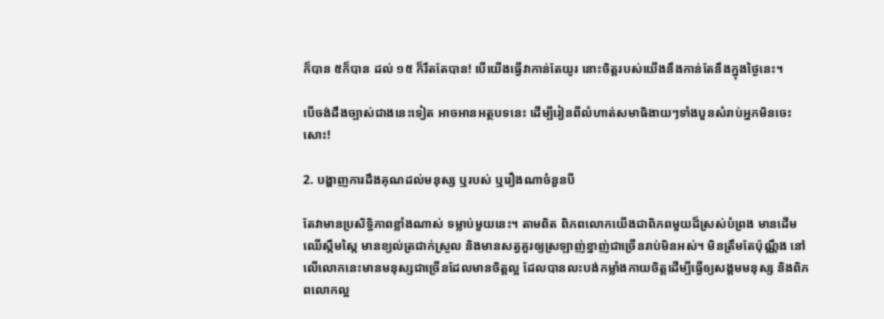ក៏បាន ៥ក៏បាន ដល់ ១៥ ក៏រឹតតែបាន! បើយើងធ្វើវាកាន់តែយូរ នោះចិត្តរបស់យើងនឹងកាន់តែនឹងក្នុងថ្ងៃនេះ។

បើចង់ដឹងច្បាស់ជាងនេះទៀត អាចអានអត្ថបទនេះ ដើម្បីរៀនពីលំហាត់សមាធិងាយៗទាំងបួនសំរាប់អ្នកមិនចេះសោះ!

2. បង្ហាញការដឹងគុណដល់មនុស្ស ឬរបស់ ឬរឿងណាចំនួនបី

តែវាមានប្រសិទ្ធិភាពខ្លាំងណាស់ ទម្លាប់មួយនេះ។ តាមពិត ពិភពលោកយើងជាពិភពមួយដ៏ស្រស់បំព្រង មានដើមឈើស្កឹមស្កៃ មានខ្យល់ត្រជាក់ស្រួល និងមានសត្វគួរឲ្យស្រឡាញ់ខ្នាញ់ជាច្រើនរាប់មិនអស់។ មិនត្រឹមតែប៉ុណ្ណឹង នៅលើលោកនេះមានមនុស្សជាច្រើនដែលមានចិត្តល្អ ដែលបានលះបង់កម្លាំងកាយចិត្តដើម្បីធ្វើឲ្យសង្គមមនុស្ស និងពិភពលោកល្អ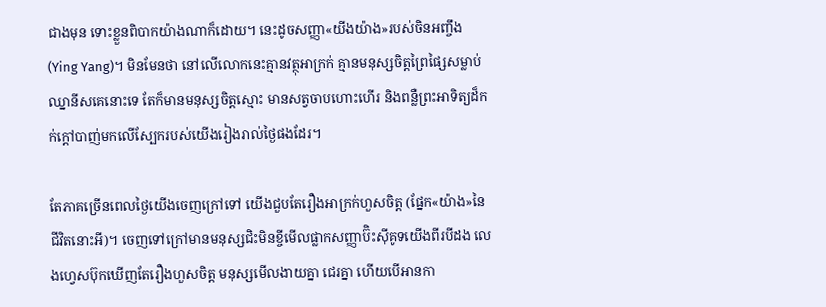ជាងមុន ទោះខ្លួនពិបាកយ៉ាងណាក៏ដោយ។ នេះដូចសញ្ញា«យីងយ៉ាង»របស់ចិនអញ្ចឹង (Ying Yang)។ មិនមែនថា នៅលើលោកនេះគ្មានវត្ថុអាក្រក់ គ្មានមនុស្សចិត្តព្រៃផ្សៃសម្លាប់ឈ្នានីសគេនោះទេ តែក៏មានមនុស្សចិត្តស្មោះ មានសត្វចាបហោះហើរ និងពន្លឺព្រះអាទិត្យដ៏កក់ក្តៅបាញ់មកលើស្បែករបស់យើងរៀងរាល់ថ្ងៃផងដែរ។

តែភាគច្រើនពេលថ្ងៃយើងចេញក្រៅទៅ យើងជួបតែរឿងអាក្រក់ហួសចិត្ត (ផ្នែក«យ៉ាង»នៃជីវិតនោះអី)។ ចេញទៅក្រៅមានមនុស្សជិះមិនខ្ចីមើលផ្លាកសញ្ញាប៊ិះស៊ីគូទយើងពីរបីដង លេងហ្វេសប៊ុកឃើញតែរឿងហួសចិត្ត មនុស្សមើលងាយគ្នា ជេរគ្នា ហើយបើអានកា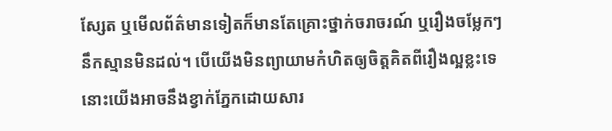ស្សែត ឬមើលព័ត៌មានទៀតក៏មានតែគ្រោះថ្នាក់ចរាចរណ៍ ឬរឿងចម្លែកៗនឹកស្មានមិនដល់។ បើយើងមិនព្យាយាមកំហិតឲ្យចិត្តគិតពីរឿងល្អខ្លះទេ នោះយើងអាចនឹងខ្វាក់ភ្នែកដោយសារ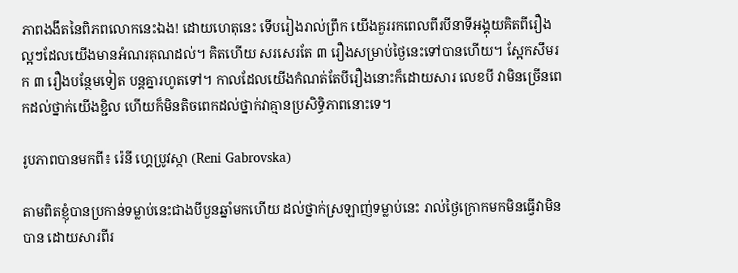ភាពងងឹតនៃពិភពលោកនេះឯង! ដោយហេតុនេះ ទើបរៀងរាល់ព្រឹក យើងគួររកពេលពីរបីនាទីអង្គុយគិតពីរឿងល្អៗដែលយើងមានអំណរគុណដល់។ គិតហើយ សរសេរតែ ៣ រឿងសម្រាប់ថ្ងៃនេះទៅបានហើយ។ ស្អែកសឹមរក ៣ រឿងបន្ថែមទៀត បន្តគ្នារហូតទៅ។ កាលដែលយើងកំណត់តែបីរឿងនោះក៏ដោយសារ លេខបី វាមិនច្រើនពេកដល់ថ្នាក់យើងខ្ជិល ហើយក៏មិនតិចពេកដល់ថ្នាក់វាគ្មានប្រសិទ្ធិភាពនោះទេ។

រូបភាពបានមកពី៖ រ៉េនី ហ្គេប្រូវស្កា (Reni Gabrovska)

តាមពិតខ្ញុំបានប្រកាន់ទម្លាប់នេះជាងបីបួនឆ្នាំមកហើយ ដល់ថ្នាក់ស្រឡាញ់ទម្លាប់នេះ រាល់ថ្ងៃក្រោកមកមិនធ្វើវាមិនបាន ដោយសារពីរ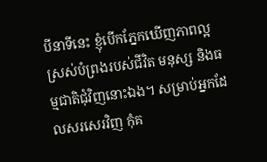បីនាទីនេះ ខ្ញុំបើកភ្នែកឃើញភាពល្អស្រស់បំព្រងរបស់ជីវិត មនុស្ស និងធម្មជាតិជុំវិញនោះឯង។ សម្រាប់អ្នកដែលសរសេរវិញ កុំគ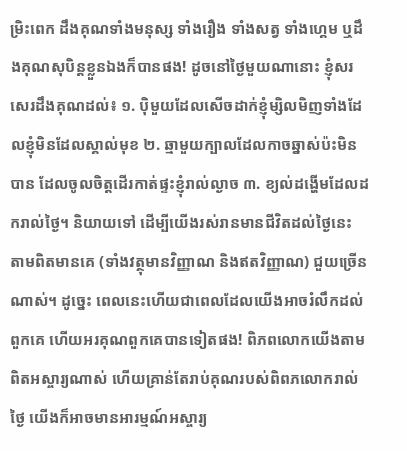ម្រិះពេក ដឹងគុណទាំងមនុស្ស ទាំងរឿង ទាំងសត្វ ទាំងហ្គេម ឬដឹងគុណសុបិន្តខ្លួនឯងក៏បានផង! ដូចនៅថ្ងៃមួយណានោះ ខ្ញុំសរសេរដឹងគុណដល់៖ ១. ប៉ិមួយដែលសើចដាក់ខ្ញុំម្សិលមិញទាំងដែលខ្ញុំមិនដែលស្គាល់មុខ ២. ឆ្មាមួយក្បាលដែលកាចឆ្នាស់ប៉ះមិនបាន ដែលចូលចិត្តដើរកាត់ផ្ទះខ្ញុំរាល់ល្ងាច ៣. ខ្យល់ដង្ហើមដែលដករាល់ថ្ងៃ។ និយាយទៅ ដើម្បីយើងរស់រានមានជីវិតដល់ថ្ងៃនេះ តាមពិតមានគេ (ទាំងវត្ថុមានវិញ្ញាណ និងឥតវិញ្ញាណ) ជួយច្រើនណាស់។ ដូច្នេះ ពេលនេះហើយជាពេលដែលយើងអាចរំលឹកដល់ពួកគេ ហើយអរគុណពួកគេបានទៀតផង! ពិភពលោកយើងតាមពិតអស្ចារ្យណាស់ ហើយគ្រាន់តែរាប់គុណរបស់ពិពភលោករាល់ថ្ងៃ យើងក៏អាចមានអារម្មណ៍អស្ចារ្យ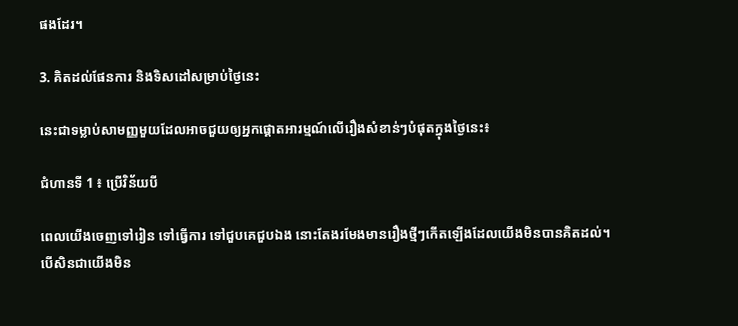ផងដែរ។

3. គិតដល់ផែនការ និងទិសដៅសម្រាប់ថ្ងៃនេះ

នេះជាទម្លាប់សាមញ្ញមួយដែលអាចជួយឲ្យអ្នកផ្តោតអារម្មណ៍លើរឿងសំខាន់ៗបំផុតក្នុងថ្ងៃនេះ៖

ជំហានទី 1 ៖ ប្រើវិន័យបី

ពេលយើងចេញទៅរៀន ទៅធ្វើការ ទៅជួបគេជួបឯង នោះតែងរមែងមានរឿងថ្មីៗកើតឡើងដែលយើងមិនបានគិតដល់។ បើសិនជាយើងមិន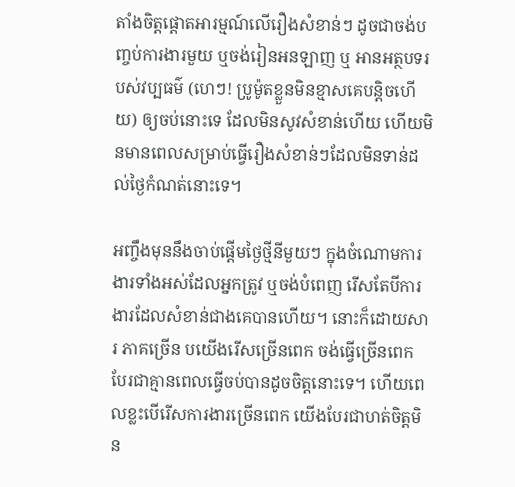តាំងចិត្តផ្តោតអារម្មណ៍លើរឿងសំខាន់ៗ ដូចជាចង់បញ្ចប់ការងារមួយ ឬចង់រៀនអនឡាញ ឬ អានអត្ថបទរបស់វប្បធម៌ (ហេៗ! ប្រូម៉ូតខ្លួនមិនខ្មាសគេបន្តិចហើយ) ឲ្យចប់នោះទេ ដែលមិនសូវសំខាន់ហើយ ហើយមិនមានពេលសម្រាប់ធ្វើរឿងសំខាន់ៗដែលមិនទាន់ដល់ថ្ងៃកំណត់នោះទេ។

អញ្ចឹងមុននឹងចាប់ផ្តើមថ្ងៃថ្មីនីមួយៗ ក្នុងចំណោមការងារទាំងអស់ដែលអ្នកត្រូវ ឬចង់បំពេញ រើសតែបីការងារដែលសំខាន់ជាងគេបានហើយ។ នោះក៏ដោយសារ ភាគច្រើន បយើងរើសច្រើនពេក ចង់ធ្វើច្រើនពេក បែរជាគ្មានពេលធ្វើចប់បានដូចចិត្តនោះទេ។ ហើយពេលខ្លះបើរើសការងារច្រើនពេក យើងបែរជាហត់ចិត្តមិន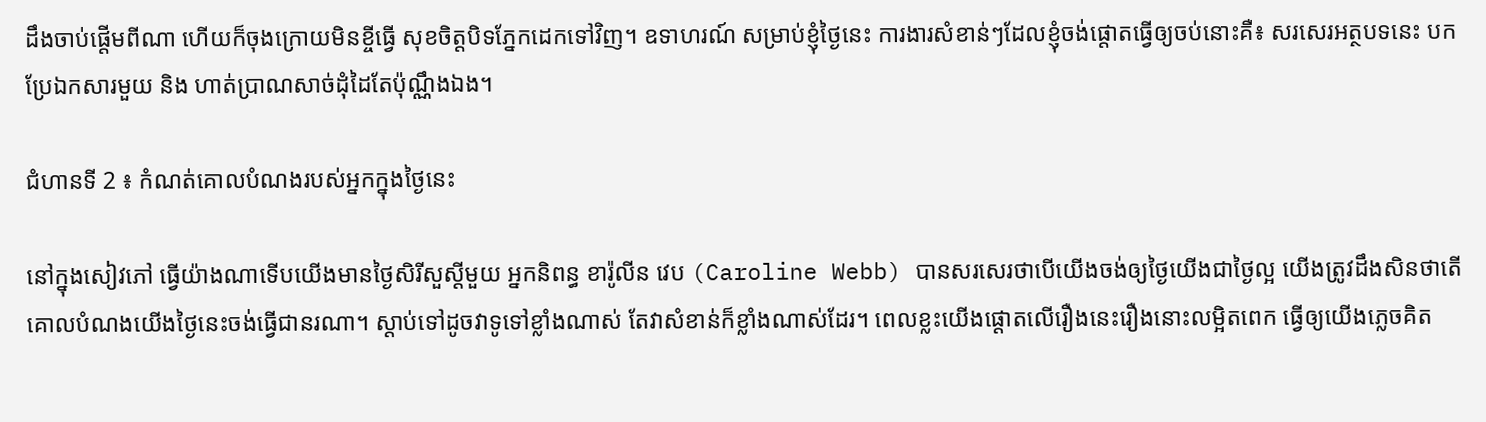ដឹងចាប់ផ្តើមពីណា ហើយក៏ចុងក្រោយមិនខ្ចីធ្វើ សុខចិត្តបិទភ្នែកដេកទៅវិញ។ ឧទាហរណ៍ សម្រាប់ខ្ញុំថ្ងៃនេះ ការងារសំខាន់ៗដែលខ្ញុំចង់ផ្តោតធ្វើឲ្យចប់នោះគឺ៖ សរសេរអត្ថបទនេះ បកប្រែឯកសារមួយ និង ហាត់ប្រាណសាច់ដុំដៃតែប៉ុណ្ណឹងឯង។

ជំហានទី 2 ៖ កំណត់គោលបំណងរបស់អ្នកក្នុងថ្ងៃនេះ

នៅក្នុងសៀវភៅ ធ្វើយ៉ាងណាទើបយើងមានថ្ងៃសិរីសួស្តីមួយ អ្នកនិពន្ធ ខារ៉ូលីន វេប (Caroline Webb) បានសរសេរថាបើយើងចង់ឲ្យថ្ងៃយើងជាថ្ងៃល្អ យើងត្រូវដឹងសិនថាតើគោលបំណងយើងថ្ងៃនេះចង់ធ្វើជានរណា។ ស្តាប់ទៅដូចវាទូទៅខ្លាំងណាស់ តែវាសំខាន់ក៏ខ្លាំងណាស់ដែរ។ ពេលខ្លះយើងផ្តោតលើរឿងនេះរឿងនោះលម្អិតពេក ធ្វើឲ្យយើងភ្លេចគិត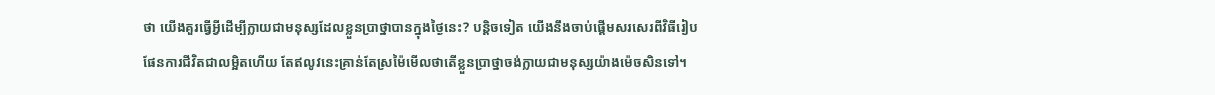ថា យើងគួរធ្វើអ្វីដើម្បីក្លាយជាមនុស្សដែលខ្លួនប្រាថ្នាបានក្នុងថ្ងៃនេះ? បន្តិចទៀត យើងនឹងចាប់ផ្តើមសរសេរពីវិធីរៀបផែនការជីវិតជាលម្អិតហើយ តែឥលូវនេះគ្រាន់តែស្រម៉ៃមើលថាតើខ្លួនប្រាថ្នាចង់ក្លាយជាមនុស្សយ៉ាងម៉េចសិនទៅ។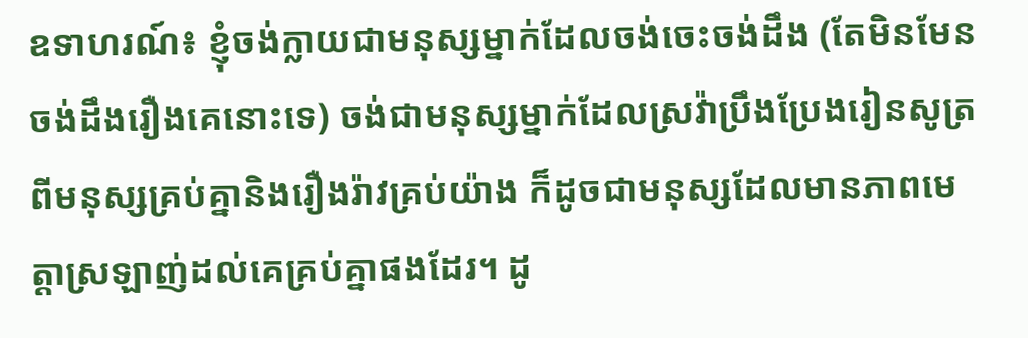ឧទាហរណ៍៖ ខ្ញុំចង់ក្លាយជាមនុស្សម្នាក់ដែលចង់ចេះចង់ដឹង (តែមិនមែនចង់ដឹងរឿងគេនោះទេ) ចង់ជាមនុស្សម្នាក់ដែលស្រវ៉ាប្រឹងប្រែងរៀនសូត្រពីមនុស្សគ្រប់គ្នានិងរឿងរ៉ាវគ្រប់យ៉ាង ក៏ដូចជាមនុស្សដែលមានភាពមេត្តាស្រឡាញ់ដល់គេគ្រប់គ្នាផងដែរ។ ដូ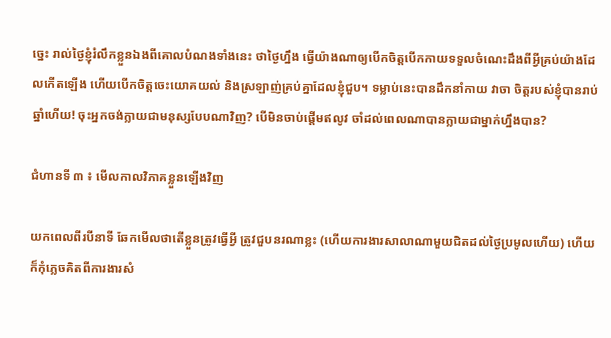ច្នេះ រាល់ថ្ងៃខ្ញុំរំលឹកខ្លួនឯងពីគោលបំណងទាំងនេះ ថាថ្ងៃហ្នឹង ធ្វើយ៉ាងណាឲ្យបើកចិត្តបើកកាយទទួលចំណេះដឹងពីអ្វីគ្រប់យ៉ាងដែលកើតឡើង ហើយបើកចិត្តចេះយោគយល់ និងស្រឡាញ់គ្រប់គ្នាដែលខ្ញុំជួប។ ទម្លាប់នេះបានដឹកនាំកាយ វាចា ចិត្តរបស់ខ្ញុំបានរាប់ឆ្នាំហើយ! ចុះអ្នកចង់ក្លាយជាមនុស្សបែបណាវិញ? បើមិនចាប់ផ្តើមឥលូវ ចាំដល់ពេលណាបានក្លាយជាម្នាក់ហ្នឹងបាន?

ជំហានទី ៣ ៖ មើលកាលវិភាគខ្លួនឡើងវិញ

យកពេលពីរបីនាទី ឆែកមើលថាតើខ្លួនត្រូវធ្វើអ្វី ត្រូវជួបនរណាខ្លះ (ហើយការងារសាលាណាមួយជិតដល់ថ្ងៃប្រមូលហើយ) ហើយក៏កុំភ្លេចគិតពីការងារសំ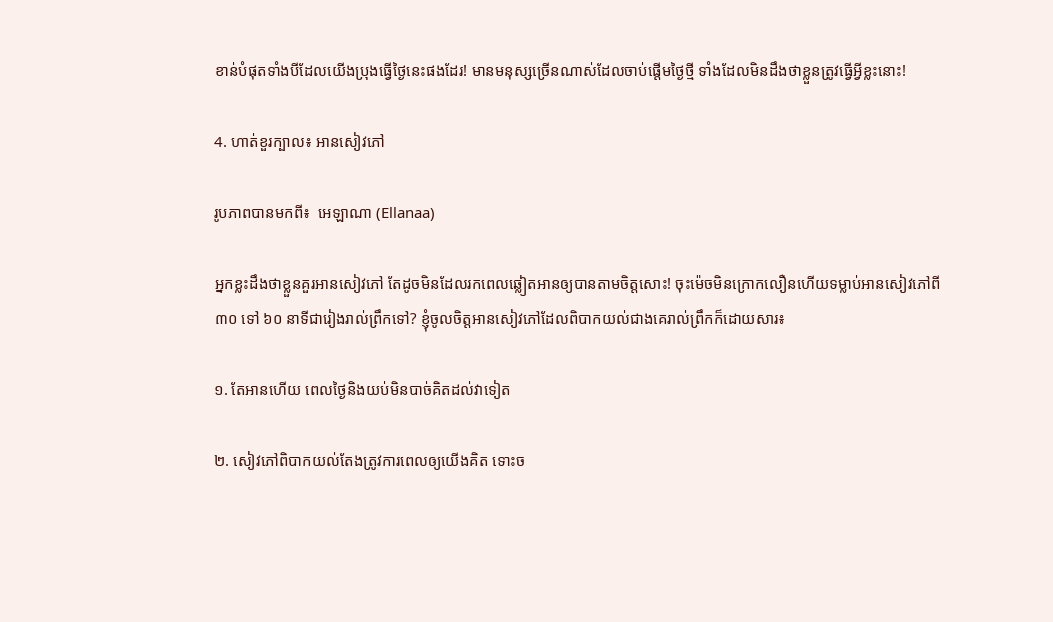ខាន់បំផុតទាំងបីដែលយើងប្រុងធ្វើថ្ងៃនេះផងដែរ! មានមនុស្សច្រើនណាស់ដែលចាប់ផ្តើមថ្ងៃថ្មី ទាំងដែលមិនដឹងថាខ្លួនត្រូវធ្វើអ្វីខ្លះនោះ!

4. ហាត់ខួរក្បាល៖ អានសៀវភៅ

រូបភាពបានមកពី៖  អេឡាណា (Ellanaa)

អ្នកខ្លះដឹងថាខ្លួនគួរអានសៀវភៅ តែដូចមិនដែលរកពេលឆ្លៀតអានឲ្យបានតាមចិត្តសោះ! ចុះម៉េចមិនក្រោកលឿនហើយទម្លាប់អានសៀវភៅពី ៣០ ទៅ ៦០ នាទីជារៀងរាល់ព្រឹកទៅ? ខ្ញុំចូលចិត្តអានសៀវភៅដែលពិបាកយល់ជាងគេរាល់ព្រឹកក៏ដោយសារ៖

១. តែអានហើយ ពេលថ្ងៃនិងយប់មិនបាច់គិតដល់វាទៀត

២. សៀវភៅពិបាកយល់តែងត្រូវការពេលឲ្យយើងគិត ទោះច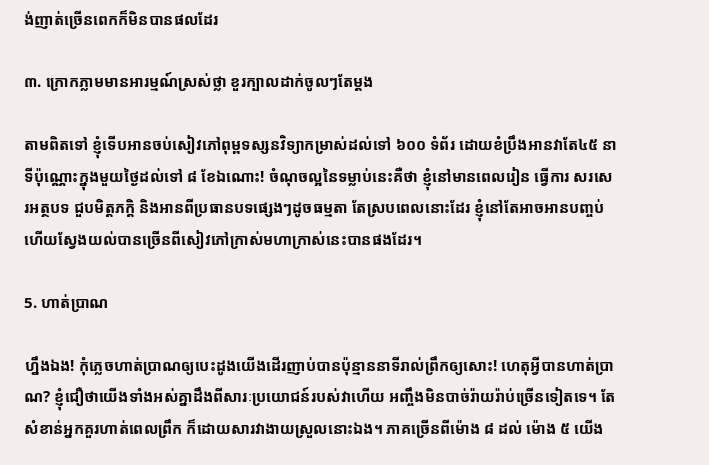ង់ញាត់ច្រើនពេកក៏មិនបានផលដែរ

៣. ក្រោកភ្លាមមានអារម្មណ៍ស្រស់ថ្លា ខួរក្បាលដាក់ចូលៗតែម្តង

តាមពិតទៅ ខ្ញុំទើបអានចប់សៀវភៅពុម្ពទស្សនវិទ្យាកម្រាស់ដល់ទៅ ៦០០ ទំព័រ ដោយខំប្រឹងអានវាតែ៤៥ នាទីប៉ុណ្ណោះក្នុងមួយថ្ងៃដល់ទៅ ៨ ខែឯណោះ! ចំណុចល្អនៃទម្លាប់នេះគឺថា ខ្ញុំនៅមានពេលរៀន ធ្វើការ សរសេរអត្ថបទ ជួបមិត្តភក្តិ និងអានពីប្រធានបទផ្សេងៗដូចធម្មតា តែស្របពេលនោះដែរ ខ្ញុំនៅតែអាចអានបញ្ចប់ ហើយស្វែងយល់បានច្រើនពីសៀវភៅក្រាស់មហាក្រាស់នេះបានផងដែរ។

5. ហាត់ប្រាណ

ហ្នឹងឯង! កុំភ្លេចហាត់ប្រាណឲ្យបេះដូងយើងដើរញាប់បានប៉ុន្មាននាទីរាល់ព្រឹកឲ្យសោះ! ហេតុអ្វីបានហាត់ប្រាណ? ខ្ញុំជឿថាយើងទាំងអស់គ្នាដឹងពីសារៈប្រយោជន៍របស់វាហើយ អញ្ចឹងមិនបាច់រ៉ាយរ៉ាប់ច្រើនទៀតទេ។ តែសំខាន់អ្នកគួរហាត់ពេលព្រឹក ក៏ដោយសារវាងាយស្រួលនោះឯង។ ភាគច្រើនពីម៉ោង ៨ ដល់ ម៉ោង ៥ យើង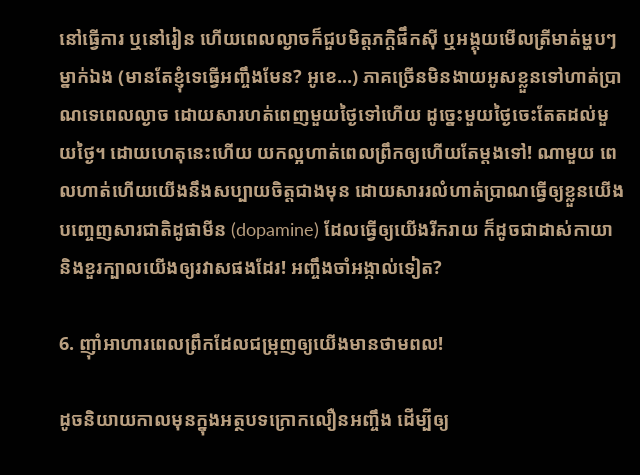នៅធ្វើការ ឬនៅរៀន ហើយពេលល្ងាចក៏ជួបមិត្តភក្តិផឹកស៊ី ឬអង្គុយមើលត្រីមាត់ម្ហបៗម្នាក់ឯង (មានតែខ្ញុំទេធ្វើអញ្ចឹងមែន? អូខេ…) ភាគច្រើនមិនងាយអូសខ្លួនទៅហាត់ប្រាណទេពេលល្ងាច ដោយសារហត់ពេញមួយថ្ងៃទៅហើយ ដូច្នេះមួយថ្ងៃចេះតែតដល់មួយថ្ងៃ។ ដោយហេតុនេះហើយ យកល្អហាត់ពេលព្រឹកឲ្យហើយតែម្តងទៅ! ណាមួយ ពេលហាត់ហើយយើងនឹងសប្បាយចិត្តជាងមុន ដោយសាររលំហាត់ប្រាណធ្វើឲ្យខ្លួនយើងបញ្ចេញសារជាតិដូផាមីន (dopamine) ដែលធ្វើឲ្យយើងរីករាយ ក៏ដូចជាដាស់កាយា និងខួរក្បាលយើងឲ្យរវាសផងដែរ! អញ្ចឹងចាំអង្កាល់ទៀត?

6. ញ៉ាំអាហារពេលព្រឹកដែលជម្រុញឲ្យយើងមានថាមពល!

ដូចនិយាយកាលមុនក្នុងអត្ថបទក្រោកលឿនអញ្ចឹង ដើម្បីឲ្យ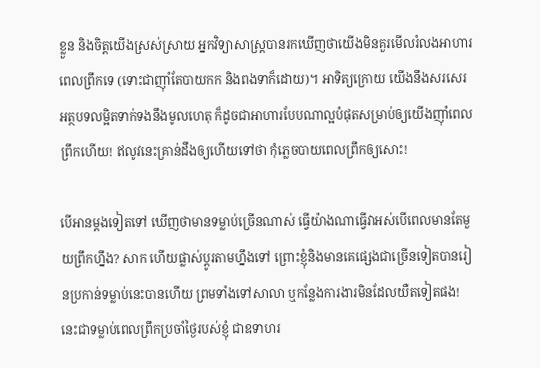ខ្លួន និងចិត្តយើងស្រស់ស្រាយ អ្នកវិទ្យាសាស្ត្របានរកឃើញថាយើងមិនគួរមើលរំលងអាហារពេលព្រឹកទេ (ទោះជាញ៉ាំតែបាយកក និងពងទាក៏ដោយ)។ អាទិត្យក្រោយ យើងនឹងសរសេរអត្ថបទលម្អិតទាក់ទងនឹងមូលហេតុ ក៏ដូចជាអាហារបែបណាល្អបំផុតសម្រាប់ឲ្យយើងញ៉ាំពេលព្រឹកហើយ! ឥលូវនេះគ្រាន់ដឹងឲ្យហើយទៅថា កុំភ្លេចបាយពេលព្រឹកឲ្យសោះ!

បើអានម្តងទៀតទៅ ឃើញថាមានទម្លាប់ច្រើនណាស់ ធ្វើយ៉ាងណាធ្វើវាអស់បើពេលមានតែមួយព្រឹកហ្នឹង? សាក ហើយផ្លាស់ប្តូរតាមហ្នឹងទៅ ព្រោះខ្ញុំនិងមានគេផ្សេងជាច្រើនទៀតបានរៀនប្រកាន់ទម្លាប់នេះបានហើយ ព្រមទាំងទៅសាលា ឬកន្លែងការងារមិនដែលយឺតទៀតផង! នេះជាទម្លាប់ពេលព្រឹកប្រចាំថ្ងៃរបស់ខ្ញុំ ជាឧទាហរ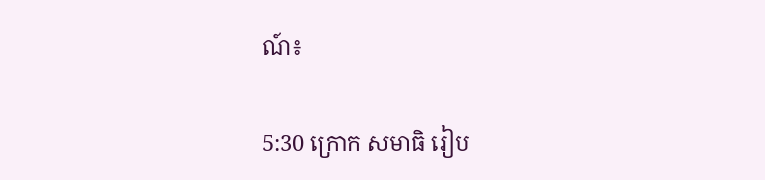ណ៍៖

5:30 ក្រោក សមាធិ រៀប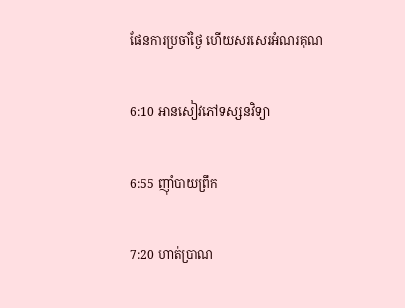ផែនការប្រចាំថ្ងៃ ហើយសរសេរអំណរគុណ

6:10 អានសៀវភៅទស្សនវិទ្យា

6:55 ញ៉ាំបាយព្រឹក

7:20 ហាត់ប្រាណ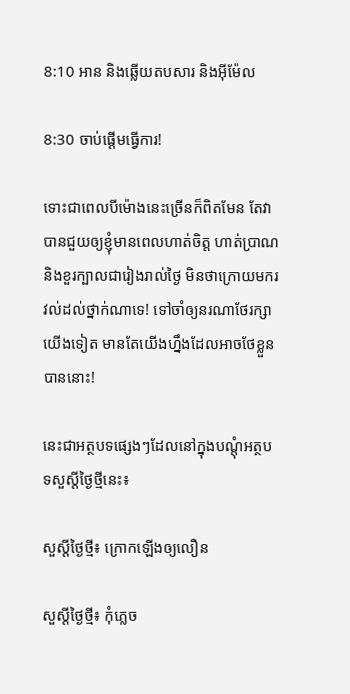8:10 អាន និងឆ្លើយតបសារ និងអុីម៉ែល

8:30 ចាប់ផ្តើមធ្វើការ!

ទោះជាពេលបីម៉ោងនេះច្រើនក៏ពិតមែន តែវាបានជួយឲ្យខ្ញុំមានពេលហាត់ចិត្ត ហាត់ប្រាណ និងខួរក្បាលជារៀងរាល់ថ្ងៃ មិនថាក្រោយមករវល់ដល់ថ្នាក់ណាទេ! ទៅចាំឲ្យនរណាថែរក្សាយើងទៀត មានតែយើងហ្នឹងដែលអាចថែខ្លួនបាននោះ!

នេះជាអត្ថបទផ្សេងៗដែលនៅក្នុងបណ្តុំអត្ថបទសួស្តីថ្ងៃថ្មីនេះ៖

សួស្តីថ្ងៃថ្មី៖ ក្រោកឡើងឲ្យលឿន

សួស្តីថ្ងៃថ្មី៖ កុំភ្លេច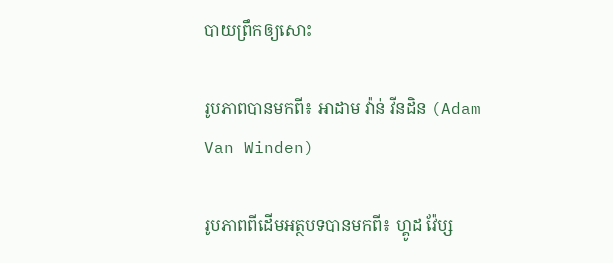បាយព្រឹកឲ្យសោះ

រូបភាពបានមកពី៖ អាដាម វ៉ាន់ វីនដិន (Adam Van Winden)

រូបភាពពីដើមអត្ថបទបានមកពី៖ ហ្គូដ វ៉ែប្ស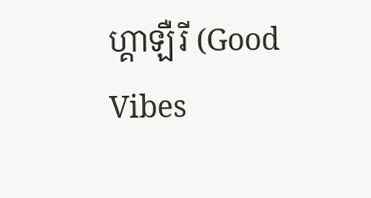ហ្គាឡឺរី (Good Vibes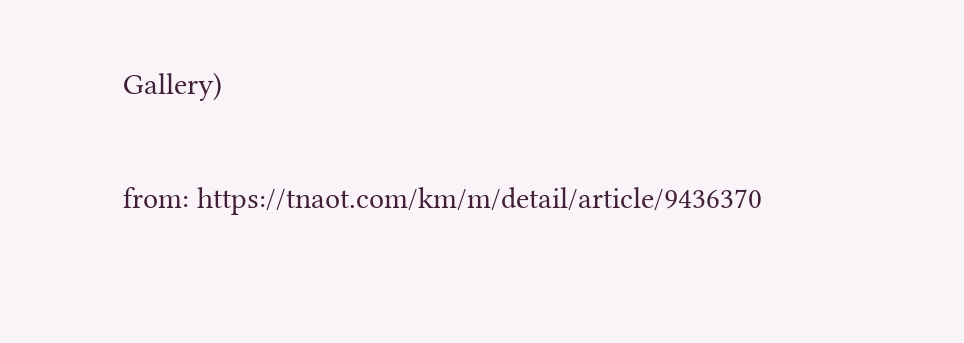Gallery)

from: https://tnaot.com/km/m/detail/article/9436370